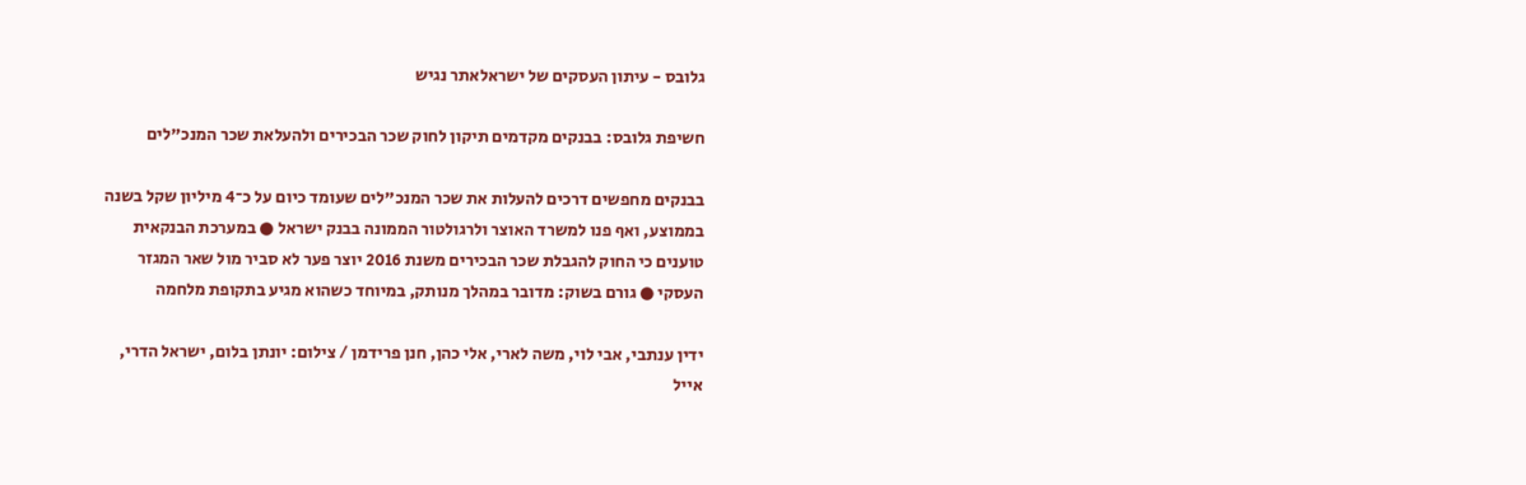גלובס - עיתון העסקים של ישראלאתר נגיש

חשיפת גלובס: בבנקים מקדמים תיקון לחוק שכר הבכירים ולהעלאת שכר המנכ"לים

בבנקים מחפשים דרכים להעלות את שכר המנכ"לים שעומד כיום על כ־4 מיליון שקל בשנה בממוצע, ואף פנו למשרד האוצר ולרגולטור הממונה בבנק ישראל ● במערכת הבנקאית טוענים כי החוק להגבלת שכר הבכירים משנת 2016 יוצר פער לא סביר מול שאר המגזר העסקי ● גורם בשוק: מדובר במהלך מנותק, במיוחד כשהוא מגיע בתקופת מלחמה

ידין ענתבי, אבי לוי, משה לארי, אלי כהן, חנן פרידמן / צילום: יונתן בלום, ישראל הדרי, אייל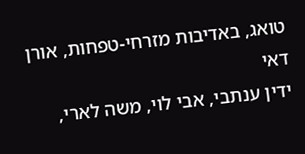טואג, באדיבות מזרחי-טפחות, אורן דאי
ידין ענתבי, אבי לוי, משה לארי,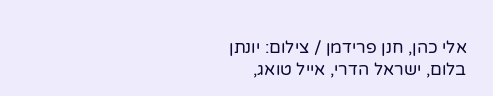אלי כהן, חנן פרידמן / צילום: יונתן בלום, ישראל הדרי, אייל טואג,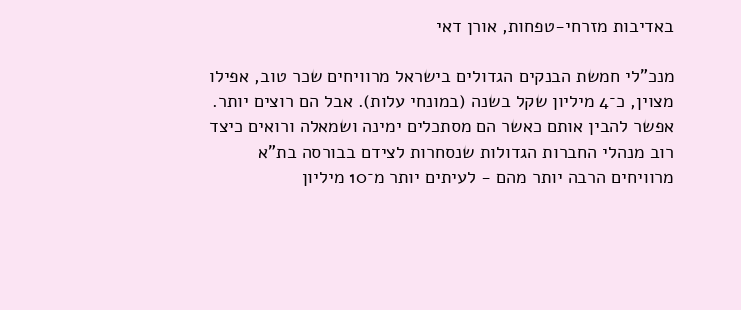באדיבות מזרחי-טפחות, אורן דאי

מנכ"לי חמשת הבנקים הגדולים בישראל מרוויחים שכר טוב, אפילו מצוין, כ־4 מיליון שקל בשנה (במונחי עלות). אבל הם רוצים יותר. אפשר להבין אותם כאשר הם מסתכלים ימינה ושמאלה ורואים כיצד רוב מנהלי החברות הגדולות שנסחרות לצידם בבורסה בת"א מרוויחים הרבה יותר מהם - לעיתים יותר מ־10 מיליון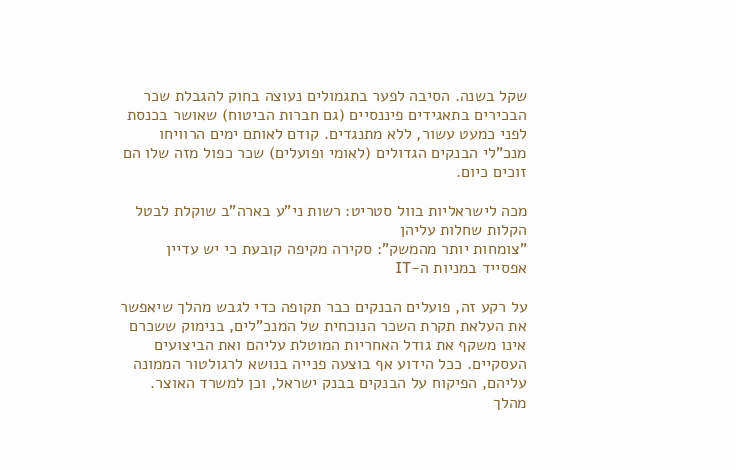שקל בשנה. הסיבה לפער בתגמולים נעוצה בחוק להגבלת שכר הבכירים בתאגידים פיננסיים (גם חברות הביטוח) שאושר בכנסת לפני כמעט עשור, ללא מתנגדים. קודם לאותם ימים הרוויחו מנכ"לי הבנקים הגדולים (לאומי ופועלים) שכר כפול מזה שלו הם זוכים כיום.

מכה לישראליות בוול סטריט: רשות ני"ע בארה"ב שוקלת לבטל הקלות שחלות עליהן
"צומחות יותר מהמשק": סקירה מקיפה קובעת כי יש עדיין אפסייד במניות ה-IT

על רקע זה, פועלים הבנקים כבר תקופה כדי לגבש מהלך שיאפשר את העלאת תקרת השכר הנוכחית של המנכ"לים, בנימוק ששכרם אינו משקף את גודל האחריות המוטלת עליהם ואת הביצועים העסקיים. ככל הידוע אף בוצעה פנייה בנושא לרגולטור הממונה עליהם, הפיקוח על הבנקים בבנק ישראל, וכן למשרד האוצר. מהלך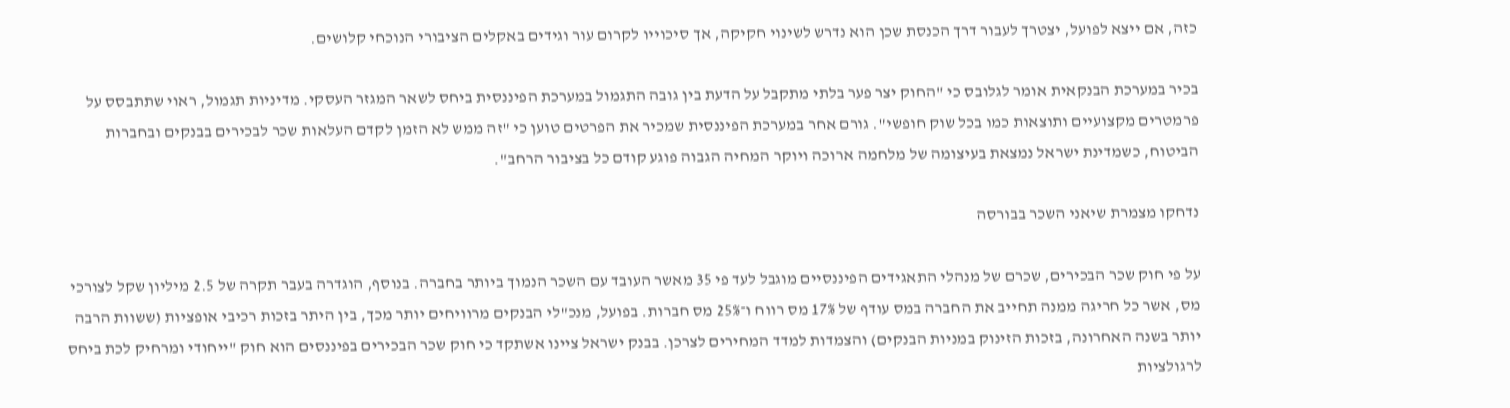כזה, אם ייצא לפועל, יצטרך לעבור דרך הכנסת שכן הוא נדרש לשינוי חקיקה, אך סיכוייו לקרום עור וגידים באקלים הציבורי הנוכחי קלושים.

בכיר במערכת הבנקאית אומר לגלובס כי "החוק יצר פער בלתי מתקבל על הדעת בין גובה התגמול במערכת הפיננסית ביחס לשאר המגזר העסקי. מדיניות תגמול, ראוי שתתבסס על פרמטרים מקצועיים ותוצאות כמו בכל שוק חופשי". גורם אחר במערכת הפיננסית שמכיר את הפרטים טוען כי "זה ממש לא הזמן לקדם העלאות שכר לבכירים בבנקים ובחברות הביטוח, כשמדינת ישראל נמצאת בעיצומה של מלחמה ארוכה ויוקר המחיה הגבוה פוגע קודם כל בציבור הרחב".

נדחקו מצמרת שיאני השכר בבורסה

על פי חוק שכר הבכירים, שכרם של מנהלי התאגידים הפיננסיים מוגבל לעד פי 35 מאשר העובד עם השכר הנמוך ביותר בחברה. בנוסף, הוגדרה בעבר תקרה של 2.5 מיליון שקל לצורכי מס, אשר כל חריגה ממנה תחייב את החברה במס עודף של 17% מס רווח ו־25% מס חברות. בפועל, מנכ"לי הבנקים מרוויחים יותר מכך, בין היתר בזכות רכיבי אופציות (ששוות הרבה יותר בשנה האחרונה, בזכות הזינוק במניות הבנקים) והצמדות למדד המחירים לצרכן. בבנק ישראל ציינו אשתקד כי חוק שכר הבכירים בפיננסים הוא חוק "ייחודי ומרחיק לכת ביחס לרגולציות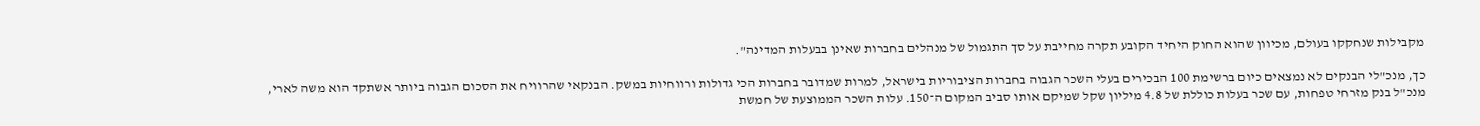מקבילות שנחקקו בעולם, מכיוון שהוא החוק היחיד הקובע תקרה מחייבת על סך התגמול של מנהלים בחברות שאינן בבעלות המדינה".

כך, מנכ"לי הבנקים לא נמצאים כיום ברשימת 100 הבכירים בעלי השכר הגבוה בחברות הציבוריות בישראל, למרות שמדובר בחברות הכי גדולות ורווחיות במשק. הבנקאי שהרוויח את הסכום הגבוה ביותר אשתקד הוא משה לארי, מנכ"ל בנק מזרחי טפחות, עם שכר בעלות כוללת של 4.8 מיליון שקל שמיקם אותו סביב המקום ה־150. עלות השכר הממוצעת של חמשת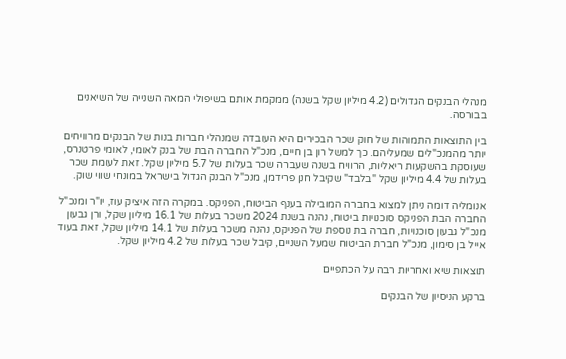מנהלי הבנקים הגדולים (4.2 מיליון שקל בשנה) ממקמת אותם בשיפולי המאה השנייה של השיאנים בבורסה.

בין התוצאות התמוהות של חוק שכר הבכירים היא העובדה שמנהלי חברות בנות של הבנקים מרוויחים יותר מהמנכ"לים שמעליהם. כך למשל רון בן חיים, מנכ"ל החברה הבת של בנק לאומי, לאומי פרטנרס, שעוסקת בהשקעות ריאליות, הרוויח בשנה שעברה שכר בעלות של 5.7 מיליון שקל. זאת לעומת שכר בעלות של 4.4 מיליון שקל "בלבד" שקיבל חנן פרידמן, מנכ"ל הבנק הגדול בישראל במונחי שווי שוק.

אנומליה דומה ניתן למצוא בחברה המובילה בענף הביטוח, הפניקס. במקרה הזה איציק עוז, יו"ר ומנכ"ל החברה הבת הפניקס סוכנויות ביטוח, נהנה בשנת 2024 משכר בעלות של 16.1 מיליון שקל, ורן גבעון מנכ"ל גבעון סוכנויות, חברה בת נוספת של הפניקס, נהנה משכר בעלות של 14.1 מיליון שקל, זאת בעוד אייל בן סימון, מנכ"ל חברת הביטוח שמעל השניים, קיבל שכר בעלות של 4.2 מיליון שקל.

תוצאות שיא ואחריות רבה על הכתפיים

ברקע הניסיון של הבנקים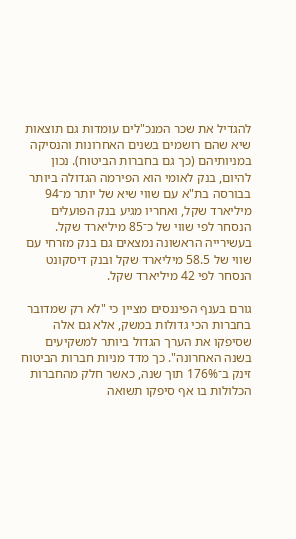להגדיל את שכר המנכ"לים עומדות גם תוצאות שיא שהם רושמים בשנים האחרונות והנסיקה במניותיהם (כך גם בחברות הביטוח). נכון להיום, בנק לאומי הוא הפירמה הגדולה ביותר בבורסה בת"א עם שווי שיא של יותר מ־94 מיליארד שקל, ואחריו מגיע בנק הפועלים הנסחר לפי שווי של כ־85 מיליארד שקל. בעשירייה הראשונה נמצאים גם בנק מזרחי עם שווי של 58.5 מיליארד שקל ובנק דיסקונט הנסחר לפי 42 מיליארד שקל.

גורם בענף הפיננסים מציין כי "לא רק שמדובר בחברות הכי גדולות במשק, אלא גם אלה שסיפקו את הערך הגדול ביותר למשקיעים בשנה האחרונה". כך מדד מניות חברות הביטוח זינק ב־176% תוך שנה, כאשר חלק מהחברות הכלולות בו אף סיפקו תשואה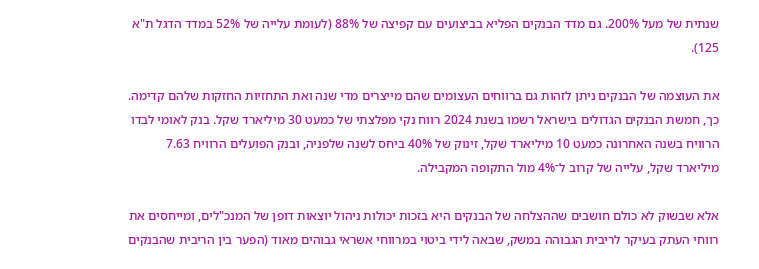שנתית של מעל 200%. גם מדד הבנקים הפליא בביצועים עם קפיצה של 88% (לעומת עלייה של 52% במדד הדגל ת"א 125).

את העוצמה של הבנקים ניתן לזהות גם ברווחים העצומים שהם מייצרים מדי שנה ואת התחזיות החזקות שלהם קדימה. כך, חמשת הבנקים הגדולים בישראל רשמו בשנת 2024 רווח נקי מפלצתי של כמעט 30 מיליארד שקל. בנק לאומי לבדו הרוויח בשנה האחרונה כמעט 10 מיליארד שקל, זינוק של 40% ביחס לשנה שלפניה, ובנק הפועלים הרוויח 7.63 מיליארד שקל, עלייה של קרוב ל־4% מול התקופה המקבילה.

אלא שבשוק לא כולם חושבים שההצלחה של הבנקים היא בזכות יכולות ניהול יוצאות דופן של המנכ"לים, ומייחסים את רווחי העתק בעיקר לריבית הגבוהה במשק, שבאה לידי ביטוי במרווחי אשראי גבוהים מאוד (הפער בין הריבית שהבנקים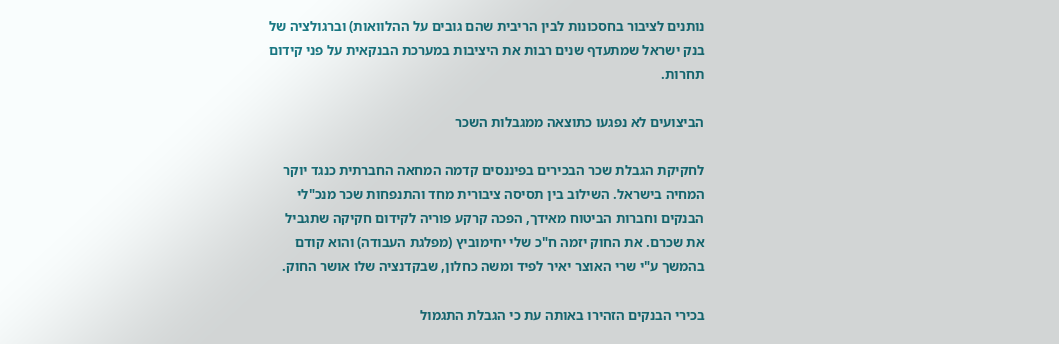נותנים לציבור בחסכונות לבין הריבית שהם גובים על ההלוואות) וברגולציה של בנק ישראל שמתעדף שנים רבות את היציבות במערכת הבנקאית על פני קידום תחרות.

הביצועים לא נפגעו כתוצאה ממגבלות השכר

לחקיקת הגבלת שכר הבכירים בפיננסים קדמה המחאה החברתית כנגד יוקר המחיה בישראל. השילוב בין תסיסה ציבורית מחד והתנפחות שכר מנכ"לי הבנקים וחברות הביטוח מאידך, הפכה קרקע פוריה לקידום חקיקה שתגביל את שכרם. את החוק יזמה ח"כ שלי יחימוביץ (מפלגת העבודה) והוא קודם בהמשך ע"י שרי האוצר יאיר לפיד ומשה כחלון, שבקדנציה שלו אושר החוק.

בכירי הבנקים הזהירו באותה עת כי הגבלת התגמול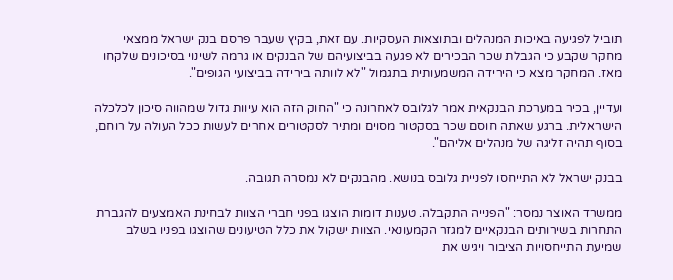תוביל לפגיעה באיכות המנהלים ובתוצאות העסקיות. עם זאת, בקיץ שעבר פרסם בנק ישראל ממצאי מחקר שקבע כי הגבלת שכר הבכירים לא פגעה בביצועיהם של הבנקים או גרמה לשינוי בסיכונים שלקחו מאז. המחקר מצא כי הירידה המשמעותית בתגמול "לא לוותה בירידה בביצועי הגופים".

ועדיין, בכיר במערכת הבנקאית אמר לגלובס לאחרונה כי "החוק הזה הוא עיוות גדול שמהווה סיכון לכלכלה הישראלית. ברגע שאתה חוסם שכר בסקטור מסוים ומתיר לסקטורים אחרים לעשות ככל העולה על רוחם, בסוף תהיה זליגה של מנהלים אליהם".

בבנק ישראל לא התייחסו לפניית גלובס בנושא. מהבנקים לא נמסרה תגובה.

ממשרד האוצר נמסר: "הפנייה התקבלה. טענות דומות הוצגו בפני חברי הצוות לבחינת האמצעים להגברת התחרות בשירותים הבנקאיים למגזר הקמעונאי. הצוות ישקול את כלל הטיעונים שהוצגו בפניו בשלב שמיעת התייחסויות הציבור ויגיש את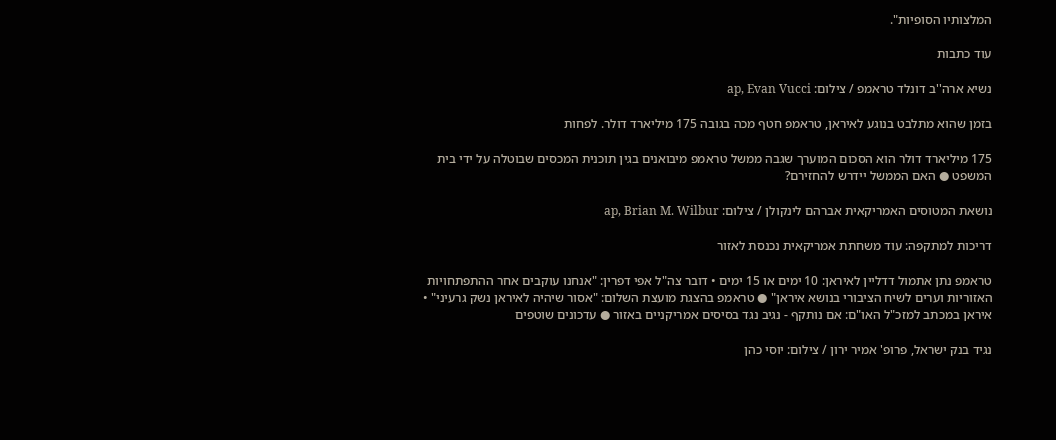המלצותיו הסופיות".

עוד כתבות

נשיא ארה''ב דונלד טראמפ / צילום: ap, Evan Vucci

בזמן שהוא מתלבט בנוגע לאיראן, טראמפ חטף מכה בגובה 175 מיליארד דולר. לפחות

175 מיליארד דולר הוא הסכום המוערך שגבה ממשל טראמפ מיבואנים בגין תוכנית המכסים שבוטלה על ידי בית המשפט ● האם הממשל יידרש להחזירם?

נושאת המטוסים האמריקאית אברהם לינקולן / צילום: ap, Brian M. Wilbur

דריכות למתקפה: עוד משחתת אמריקאית נכנסת לאזור

טראמפ נתן אתמול דדליין לאיראן: 10 ימים או 15 ימים • דובר צה"ל אפי דפרין: "אנחנו עוקבים אחר ההתפתחויות האזוריות וערים לשיח הציבורי בנושא איראן" ● טראמפ בהצגת מועצת השלום: "אסור שיהיה לאיראן נשק גרעיני" • איראן במכתב למזכ"ל האו"ם: אם נותקף - נגיב נגד בסיסים אמריקניים באזור ● עדכונים שוטפים

נגיד בנק ישראל, פרופ' אמיר ירון / צילום: יוסי כהן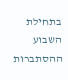בתחילת השבוע ההסתברות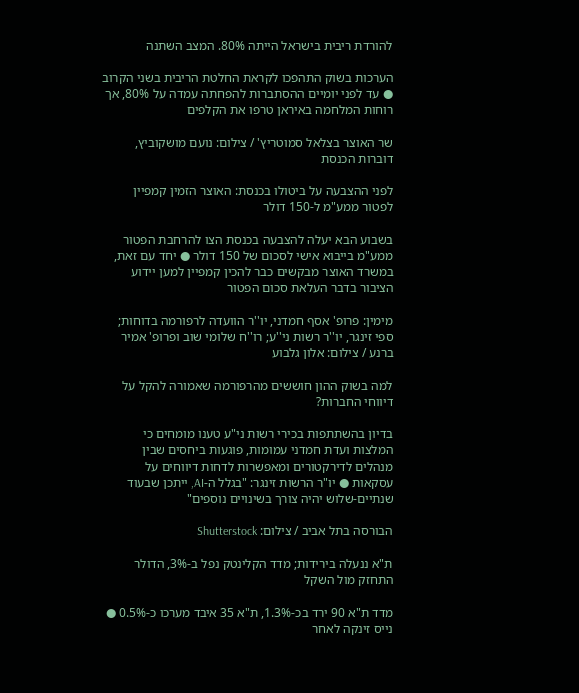להורדת ריבית בישראל הייתה 80%. המצב השתנה

הערכות בשוק התהפכו לקראת החלטת הריבית בשני הקרוב ● עד לפני יומיים ההסתברות להפחתה עמדה על 80%, אך רוחות המלחמה באיראן טרפו את הקלפים

שר האוצר בצלאל סמוטריץ' / צילום: נועם מושקוביץ, דוברות הכנסת

לפני ההצבעה על ביטולו בכנסת: האוצר הזמין קמפיין לפטור ממע"מ ל-150 דולר

בשבוע הבא יעלה להצבעה בכנסת הצו להרחבת הפטור ממע"מ בייבוא אישי לסכום של 150 דולר ● יחד עם זאת, במשרד האוצר מבקשים כבר להכין קמפיין למען יידוע הציבור בדבר העלאת סכום הפטור

מימין: פרופ' אסף חמדני, יו''ר הוועדה לרפורמה בדוחות; ספי זינגר, יו''ר רשות ני''ע; רו''ח שלומי שוב ופרופ' אמיר ברנע / צילום: אלון גלבוע

למה בשוק ההון חוששים מהרפורמה שאמורה להקל על דיווחי החברות?

בדיון בהשתתפות בכירי רשות ני"ע טענו מומחים כי המלצות ועדת חמדני עמומות, פוגעות ביחסים שבין מנהלים לדירקטורים ומאפשרות לדחות דיווחים על עסקאות ● יו"ר הרשות זינגר: "בגלל ה-AI, ייתכן שבעוד שנתיים-שלוש יהיה צורך בשינויים נוספים"

הבורסה בתל אביב / צילום: Shutterstock

ת"א ננעלה בירידות; מדד הקלינטק נפל ב-3%, הדולר התחזק מול השקל

מדד ת"א 90 ירד בכ-1.3%, ת"א 35 איבד מערכו כ-0.5% ● נייס זינקה לאחר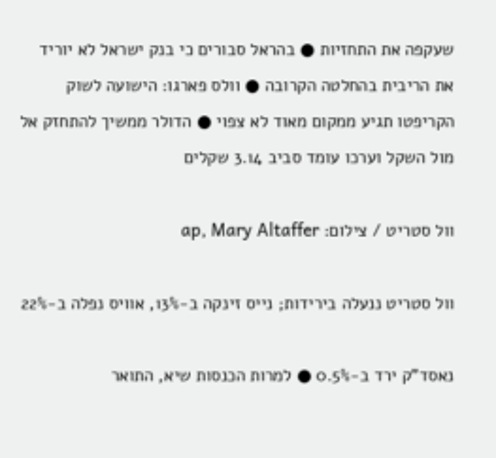שעקפה את התחזיות ● בהראל סבורים כי בנק ישראל לא יוריד את הריבית בהחלטה הקרובה ● וולס פארגו: הישועה לשוק הקריפטו תגיע ממקום מאוד לא צפוי ● הדולר ממשיך להתחזק אל מול השקל וערכו עומד סביב 3.14 שקלים

וול סטריט / צילום: ap, Mary Altaffer

וול סטריט ננעלה בירידות; נייס זינקה ב-13%, אוויס נפלה ב-22%

נאסד"ק ירד ב-0.5% ● למרות הכנסות שיא, התואר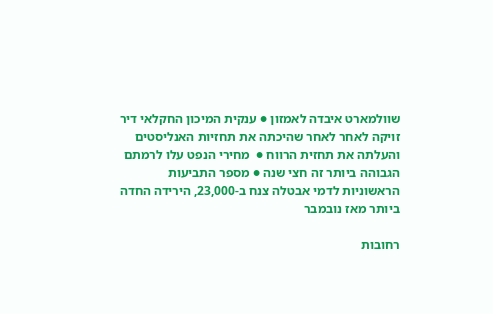שוולמארט איבדה לאמזון ● ענקית המיכון החקלאי דיר זויקה לאחר לאחר שהיכתה את תחזיות האנליסטים והעלתה את תחזית הרווח ●  מחירי הנפט עלו לרמתם הגבוהה ביותר זה חצי שנה ● מספר התביעות הראשוניות לדמי אבטלה צנח ב-23,000, הירידה החדה ביותר מאז נובמבר

רחובות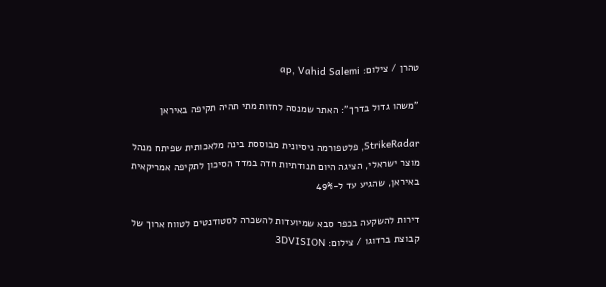טהרן / צילום: ap, Vahid Salemi

"משהו גדול בדרך": האתר שמנסה לחזות מתי תהיה תקיפה באיראן

StrikeRadar, פלטפורמה ניסיונית מבוססת בינה מלאכותית שפיתח מנהל מוצר ישראלי, הציגה היום תנודתיות חדה במדד הסיכון לתקיפה אמריקאית באיראן, שהגיע עד ל-49%

דירות להשקעה בכפר סבא שמיועדות להשכרה לסטודנטים לטווח ארוך של קבוצת ברדוגו / צילום: 3DVISION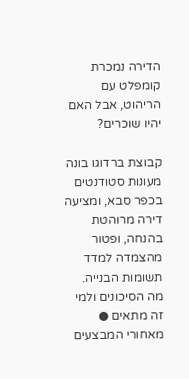הדירה נמכרת קומפלט עם הריהוט, אבל האם יהיו שוכרים?

קבוצת ברדוגו בונה מעונות סטודנטים בכפר סבא, ומציעה דירה מרוהטת בהנחה, ופטור מהצמדה למדד תשומות הבנייה. מה הסיכונים ולמי זה מתאים ● מאחורי המבצעים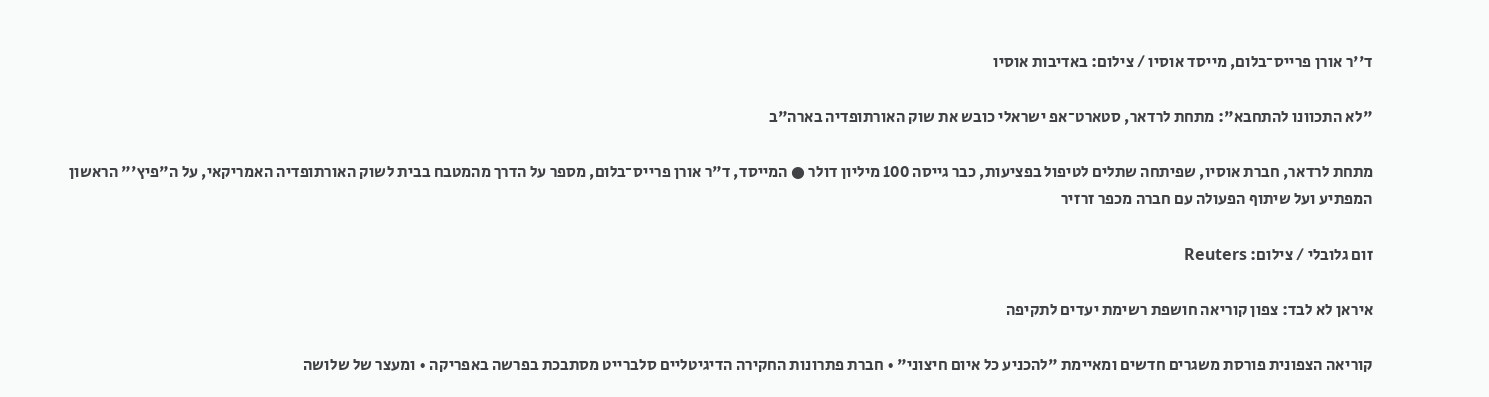ד''ר אורן פרייס־בלום, מייסד אוסיו / צילום: באדיבות אוסיו

"לא התכוונו להתחבא": מתחת לרדאר, סטארט־אפ ישראלי כובש את שוק האורתופדיה בארה"ב

מתחת לרדאר, חברת אוסיו, שפיתחה שתלים לטיפול בפציעות, כבר גייסה 100 מיליון דולר ● המייסד, ד"ר אורן פרייס־בלום, מספר על הדרך מהמטבח בבית לשוק האורתופדיה האמריקאי, על ה"פיץ'" הראשון המפתיע ועל שיתוף הפעולה עם חברה מכפר זרזיר

זום גלובלי / צילום: Reuters

איראן לא לבד: צפון קוריאה חושפת רשימת יעדים לתקיפה

קוריאה הצפונית פורסת משגרים חדשים ומאיימת "להכניע כל איום חיצוני" • חברת פתרונות החקירה הדיגיטליים סלברייט מסתבכת בפרשה באפריקה • ומעצר של שלושה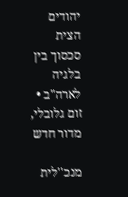יהודים הצית סכסוך בין בלגיה לארה"ב • זום גלובלי, מדור חדש

מנכ''לית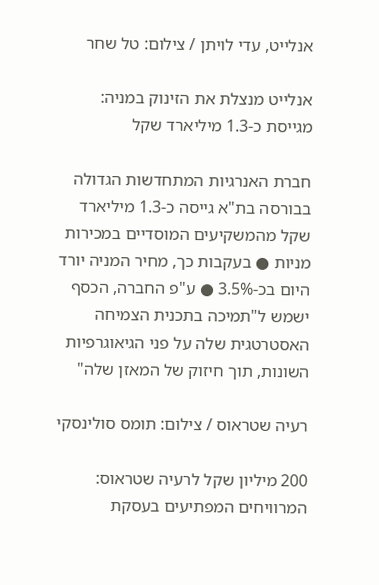אנלייט, עדי לויתן / צילום: טל שחר

אנלייט מנצלת את הזינוק במניה: מגייסת כ-1.3 מיליארד שקל

חברת האנרגיות המתחדשות הגדולה בבורסה בת"א גייסה כ-1.3 מיליארד שקל מהמשקיעים המוסדיים במכירות מניות ● בעקבות כך, מחיר המניה יורד היום בכ-3.5% ● ע"פ החברה, הכסף ישמש ל"תמיכה בתכנית הצמיחה האסטרטגית שלה על פני הגיאוגרפיות השונות, תוך חיזוק של המאזן שלה"

רעיה שטראוס / צילום: תומס סולינסקי

200 מיליון שקל לרעיה שטראוס: המרוויחים המפתיעים בעסקת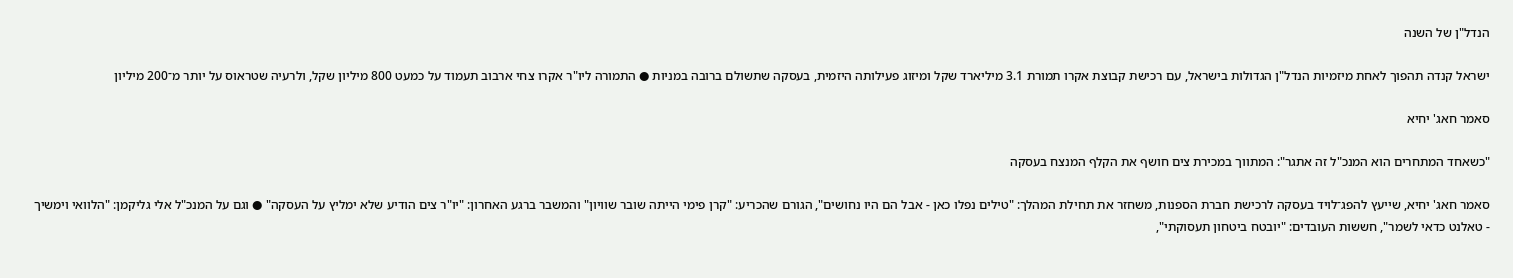הנדל"ן של השנה

ישראל קנדה תהפוך לאחת מיזמיות הנדל"ן הגדולות בישראל, עם רכישת קבוצת אקרו תמורת 3.1 מיליארד שקל ומיזוג פעילותה היזמית, בעסקה שתשולם ברובה במניות ● התמורה ליו"ר אקרו צחי ארבוב תעמוד על כמעט 800 מיליון שקל, ולרעיה שטראוס על יותר מ־200 מיליון

סאמר חאג' יחיא

"כשאחד המתחרים הוא המנכ"ל זה אתגר": המתווך במכירת צים חושף את הקלף המנצח בעסקה

סאמר חאג' יחיא, שייעץ להפג־לויד בעסקה לרכישת חברת הספנות, משחזר את תחילת המהלך: "טילים נפלו כאן - אבל הם היו נחושים", הגורם שהכריע: "קרן פימי הייתה שובר שוויון" והמשבר ברגע האחרון: "יו"ר צים הודיע שלא ימליץ על העסקה" ● וגם על המנכ"ל אלי גליקמן: "הלוואי וימשיך - טאלנט כדאי לשמר", חששות העובדים: "יובטח ביטחון תעסוקתי",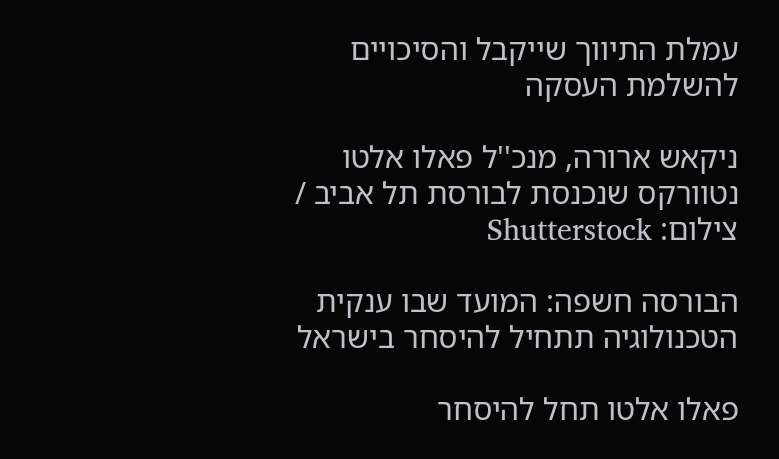עמלת התיווך שייקבל והסיכויים להשלמת העסקה

ניקאש ארורה, מנכ''ל פאלו אלטו נטוורקס שנכנסת לבורסת תל אביב / צילום: Shutterstock

הבורסה חשפה: המועד שבו ענקית הטכנולוגיה תתחיל להיסחר בישראל

פאלו אלטו תחל להיסחר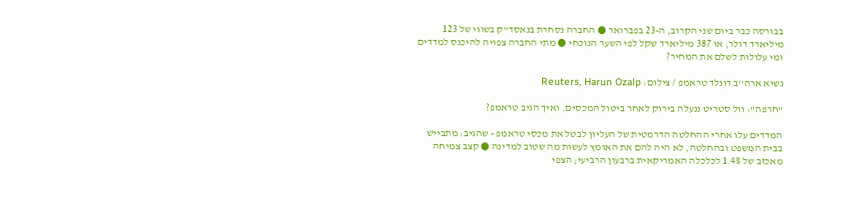בבורסה כבר ביום שני הקרוב, ה-23 בפברואר ● החברה נסחרת בנאסד"ק בשווי של 123 מיליארד דולר, או 387 מיליארד שקל לפי השער הנוכחי ● מתי החברה צפויה להיכנס למדדים ומי עלולות לשלם את המחיר?

נשיא ארה''ב דונלד טראמפ / צילום: Reuters, Harun Ozalp

"חרפה": וול סטריט ננעלה בירוק לאחר ביטול המכסים. ואיך הגיב טראמפ?

המדדים עלו אחרי ההחלטה הדרמטית של העליון לבטל את מכסי טראמפ - שהגיב: מתבייש בבית המשפט ובהחלטה, לא היה להם את האומץ לעשות מה שטוב למדינה ● קצב צמיחה מאכזב של 1.4% לכלכלה האמריקאית ברבעון הרביעי; הצפי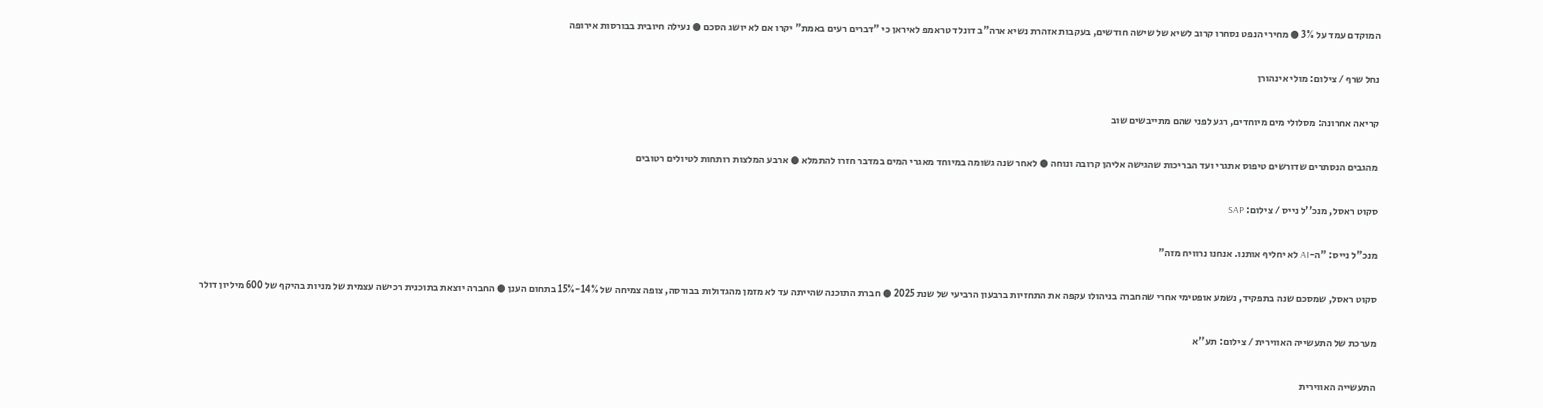המוקדם עמד על 3% ● מחירי הנפט נסחרו קרוב לשיא של שישה חודשים, בעקבות אזהרת נשיא ארה"ב דונלד טראמפ לאיראן כי "דברים רעים באמת" יקרו אם לא יושג הסכם ● נעילה חיובית בבורסות אירופה

נחל שרף / צילום: מולי אינהורן

קריאה אחרונה: מסלולי מים מיוחדים, רגע לפני שהם מתייבשים שוב

מהגבים הנסתרים שדורשים טיפוס אתגרי ועד הבריכות שהגישה אליהן קרובה ונוחה ● לאחר שנה גשומה במיוחד מאגרי המים במדבר חזרו להתמלא ● ארבע המלצות רותחות לטיולים רטובים

סקוט ראסל, מנכ''ל נייס / צילום: SAP

מנכ"ל נייס: "ה-AI לא יחליף אותנו. אנחנו נרוויח מזה"

סקוט ראסל, שמסכם שנה בתפקיד, נשמע אופטימי אחרי שהחברה בניהולו עקפה את התחזיות ברבעון הרביעי של שנת 2025 ● חברת התוכנה שהייתה עד לא מזמן מהגדולות בבורסה, צופה צמיחה של 14%-15% בתחום הענן ● החברה יוצאת בתוכנית רכישה עצמית של מניות בהיקף של 600 מיליון דולר

מערכת של התעשייה האווירית / צילום: תע''א

התעשייה האווירית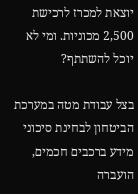יוצאת למכרז לרכישת 2,500 מכוניות. ומי לא יוכל להשתתף?

בצל עבודת מטה במערכת הביטחון לבחינת סיכוני מידע ברכבים חכמים, הועברה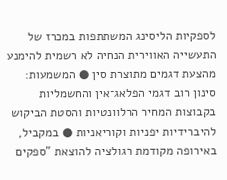לספקיות הליסינג המשתתפות במכרז של התעשייה האווירית הנחיה לא רשמית להימנע מהצעת דגמים מתוצרת סין ● המשמעות: סינון רוב דגמי הפלאג־אין והחשמליות בקבוצות המחיר הרלוונטיות והסטת הביקוש להיברידיות יפניות וקוריאניות ● במקביל, באירופה מקודמת רגולציה להוצאת "ספקים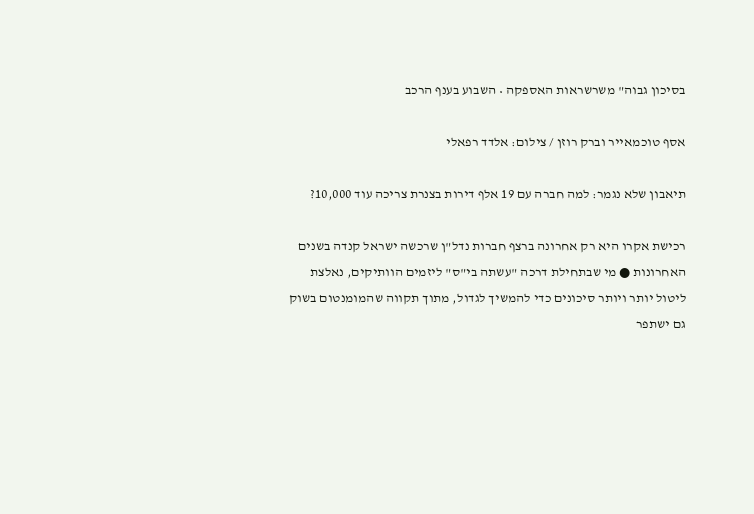בסיכון גבוה" משרשראות האספקה • השבוע בענף הרכב

אסף טוכמאייר וברק רוזן / צילום: אלדד רפאלי

תיאבון שלא נגמר: למה חברה עם 19 אלף דירות בצנרת צריכה עוד 10,000?

רכישת אקרו היא רק אחרונה ברצף חברות נדל"ן שרכשה ישראל קנדה בשנים האחרונות ● מי שבתחילת דרכה "עשתה בי"ס" ליזמים הוותיקים, נאלצת ליטול יותר ויותר סיכונים כדי להמשיך לגדול, מתוך תקווה שהמומנטום בשוק גם ישתפר